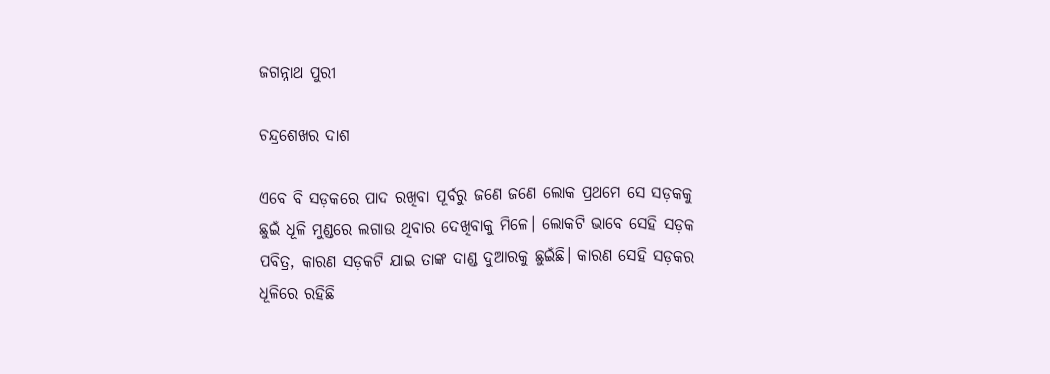ଜଗନ୍ନାଥ ପୁରୀ

ଚନ୍ଦ୍ରଶେଖର ଦାଶ

ଏବେ ବି ସଡ଼କରେ ପାଦ ରଖିବା ପୂର୍ବରୁ ଜଣେ ଜଣେ ଲୋକ ପ୍ରଥମେ ସେ ସଡ଼କକୁ ଛୁଇଁ ଧୂଳି ମୁଣ୍ଡରେ ଲଗାଉ ଥିବାର ଦେଖିବାକୁ ମିଳେ। ଲୋକଟି ଭାବେ ସେହି ସଡ଼କ ପବିତ୍ର, କାରଣ ସଡ଼କଟି ଯାଇ ତାଙ୍କ ଦାଣ୍ଡ ଦୁଆରକୁ ଛୁଇଁଛି। କାରଣ ସେହି ସଡ଼କର ଧୂଳିରେ ରହିଛି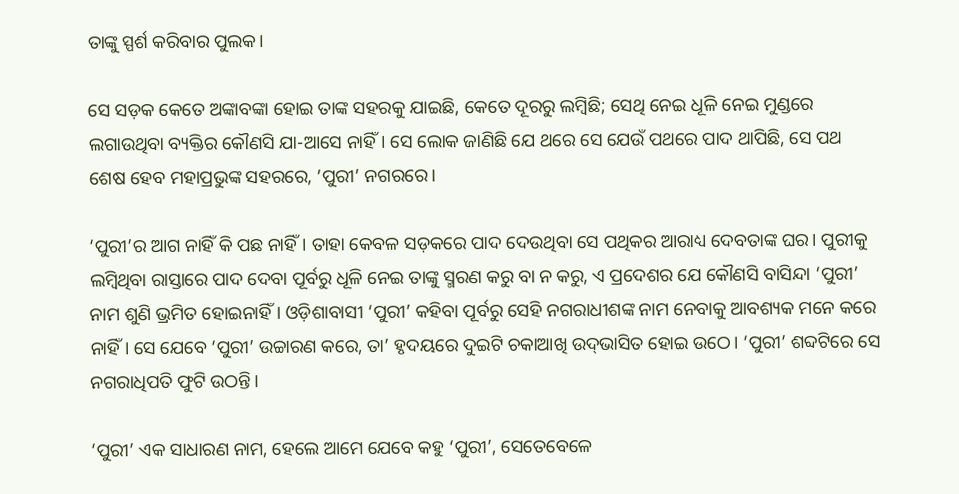ତାଙ୍କୁ ସ୍ପର୍ଶ କରିବାର ପୁଲକ।

ସେ ସଡ଼କ କେତେ ଅଙ୍କାବଙ୍କା ହୋଇ ତାଙ୍କ ସହରକୁ ଯାଇଛି, କେତେ ଦୂରରୁ ଲମ୍ବିଛି; ସେଥି ନେଇ ଧୂଳି ନେଇ ମୁଣ୍ଡରେ ଲଗାଉଥିବା ବ୍ୟକ୍ତିର କୌଣସି ଯା-ଆସେ ନାହିଁ। ସେ ଲୋକ ଜାଣିଛି ଯେ ଥରେ ସେ ଯେଉଁ ପଥରେ ପାଦ ଥାପିଛି, ସେ ପଥ ଶେଷ ହେବ ମହାପ୍ରଭୁଙ୍କ ସହରରେ, ‘ପୁରୀ’ ନଗରରେ।

‘ପୁରୀ’ର ଆଗ ନାହିଁ କି ପଛ ନାହିଁ। ତାହା କେବଳ ସଡ଼କରେ ପାଦ ଦେଉଥିବା ସେ ପଥିକର ଆରାଧ୍ୟ ଦେବତାଙ୍କ ଘର। ପୁରୀକୁ ଲମ୍ବିଥିବା ରାସ୍ତାରେ ପାଦ ଦେବା ପୂର୍ବରୁ ଧୂଳି ନେଇ ତାଙ୍କୁ ସ୍ମରଣ କରୁ ବା ନ କରୁ, ଏ ପ୍ରଦେଶର ଯେ କୌଣସି ବାସିନ୍ଦା ‘ପୁରୀ’ ନାମ ଶୁଣି ଭ୍ରମିତ ହୋଇନାହିଁ। ଓଡ଼ିଶାବାସୀ ‘ପୁରୀ’ କହିବା ପୂର୍ବରୁ ସେହି ନଗରାଧୀଶଙ୍କ ନାମ ନେବାକୁ ଆବଶ୍ୟକ ମନେ କରେ ନାହିଁ। ସେ ଯେବେ ‘ପୁରୀ’ ଉଚ୍ଚାରଣ କରେ, ତା’ ହୃଦୟରେ ଦୁଇଟି ଚକାଆଖି ଉଦ୍‌ଭାସିତ ହୋଇ ଉଠେ। ‘ପୁରୀ’ ଶବ୍ଦଟିରେ ସେ ନଗରାଧିପତି ଫୁଟି ଉଠନ୍ତି।

‘ପୁରୀ’ ଏକ ସାଧାରଣ ନାମ, ହେଲେ ଆମେ ଯେବେ କହୁ ‘ପୁରୀ’, ସେତେବେଳେ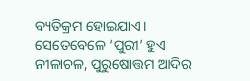ବ୍ୟତିକ୍ରମ ହୋଇଯାଏ। ସେତେବେଳେ ‘ପୁରୀ’ ହୁଏ ନୀଳାଚଳ, ପୁରୁଷୋତ୍ତମ ଆଦିର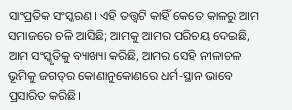ସାଂପ୍ରତିକ ସଂସ୍କରଣ। ଏହି ତତ୍ତ୍ବଟି କାହିଁ କେତେ କାଳରୁ ଆମ ସମାଜରେ ଚଳି ଆସିଛି; ଆମକୁ ଆମର ପରିଚୟ ଦେଇଛି, ଆମ ସଂସ୍କୃତିକୁ ବ୍ୟାଖ୍ୟା କରିଛି, ଆମର ସେହି ନୀଳାଚଳ ଭୂମିକୁ ଜଗତ୍‌ର କୋଣାନୁକୋଣରେ ଧର୍ମ-ସ୍ଥାନ ଭାବେ ପ୍ରସାରିତ କରିଛି।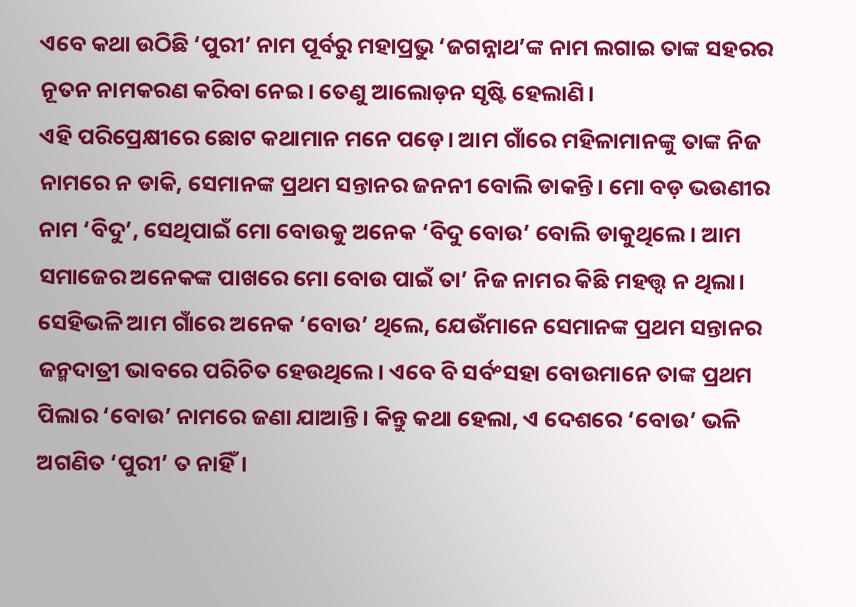ଏବେ କଥା ଉଠିଛି ‘ପୁରୀ’ ନାମ ପୂର୍ବରୁ ମହାପ୍ରଭୁ ‘ଜଗନ୍ନାଥ’ଙ୍କ ନାମ ଲଗାଇ ତାଙ୍କ ସହରର ନୂତନ ନାମକରଣ କରିବା ନେଇ। ତେଣୁ ଆଲୋଡ଼ନ ସୃଷ୍ଟି ହେଲାଣି।
ଏହି ପରିପ୍ରେକ୍ଷୀରେ ଛୋଟ କଥାମାନ ମନେ ପଡ଼େ। ଆମ ଗାଁରେ ମହିଳାମାନଙ୍କୁ ତାଙ୍କ ନିଜ ନାମରେ ନ ଡାକି, ସେମାନଙ୍କ ପ୍ରଥମ ସନ୍ତାନର ଜନନୀ ବୋଲି ଡାକନ୍ତି। ମୋ ବଡ଼ ଭଉଣୀର ନାମ ‘ବିଦୁ’, ସେଥିପାଇଁ ମୋ ବୋଉକୁ ଅନେକ ‘ବିଦୁ ବୋଉ’ ବୋଲି ଡାକୁଥିଲେ। ଆମ ସମାଜ‌େର ଅନେକଙ୍କ ପାଖରେ ମୋ ବୋଉ ପାଇଁ ତା’ ନିଜ ନାମର କିଛି ମହତ୍ତ୍ବ ନ ଥିଲା। ସେହିଭଳି ଆମ ଗାଁରେ ଅନେକ ‘ବୋଉ’ ଥିଲେ, ଯେଉଁମାନେ ସେମାନଙ୍କ ପ୍ରଥମ ସନ୍ତାନର ଜନ୍ମଦାତ୍ରୀ ଭାବରେ ପରିଚିତ ହେଉଥିଲେ। ଏବେ ବି ସର୍ବଂସହା ବୋଉମାନେ ତାଙ୍କ ପ୍ରଥମ ପିଲାର ‘ବୋଉ’ ନାମରେ ଜଣା ଯାଆନ୍ତି। କିନ୍ତୁ କଥା ହେଲା, ଏ ଦେଶରେ ‘ବୋଉ’ ଭଳି ଅଗଣିତ ‘ପୁରୀ’ ତ ନାହିଁ।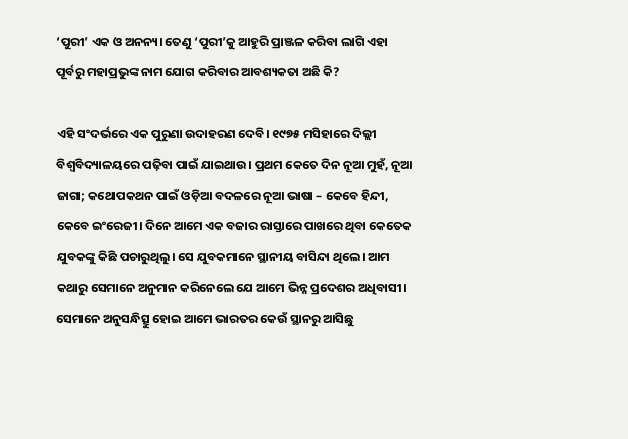‘ପୁରୀ’ ଏକ ଓ ଅନନ୍ୟ। ତେଣୁ ‘ପୁରୀ’କୁ ଆହୁରି ପ୍ରାଞ୍ଜଳ କରିବା ଲାଗି ଏହା ପୂର୍ବରୁ ମହାପ୍ରଭୁଙ୍କ ନାମ ଯୋଗ କରିବାର ଆବଶ୍ୟକତା ଅଛି କି?

ଏହି ସଂଦର୍ଭରେ ଏକ ପୁରୁଣା ଉଦାହରଣ ଦେବି। ୧୯୭୫ ମସିହାରେ ଦିଲ୍ଲୀ ବିଶ୍ବବିଦ୍ୟାଳୟରେ ପଢ଼ିବା ପାଇଁ ଯାଇଥାଉ। ପ୍ରଥମ କେତେ ଦିନ ନୂଆ ମୁହଁ, ନୂଆ ଜାଗା; କଥୋପକଥନ ପାଇଁ ଓଡ଼ିଆ ବଦଳରେ ନୂଆ ଭାଷା – କେବେ ହିନ୍ଦୀ, କେବେ ଇଂରେଜୀ। ଦିନେ ଆମେ ଏକ ବଜାର ରାସ୍ତାରେ ପାଖରେ ଥିବା କେତେକ ଯୁବକଙ୍କୁ କିଛି ପଚାରୁଥିଲୁ। ସେ ଯୁବକମାନେ ସ୍ଥାନୀୟ ବାସିନ୍ଦା ଥିଲେ। ଆମ କଥାରୁ ସେମାନେ ଅନୁମାନ କରିନେଲେ ଯେ ଆମେ ଭିନ୍ନ ପ୍ରଦେଶର ଅଧିବାସୀ। ସେମାନେ ଅନୁସନ୍ଧିତ୍ସୁ ହୋଇ ଆମେ ଭାରତର କେଉଁ ସ୍ଥାନରୁ ଆସିଛୁ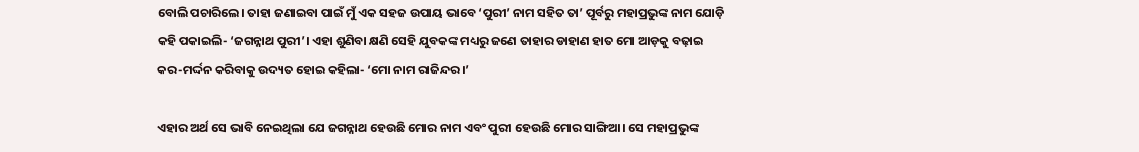ବୋଲି ପଚାରିଲେ। ତାହା ଜଣାଇବା ପାଇଁ ମୁଁ ଏକ ସହଜ ଉପାୟ ଭାବେ ‘ପୁରୀ’ ନାମ ସହିତ ତା’ ପୂର୍ବରୁ ମହାପ୍ରଭୁଙ୍କ ନାମ ଯୋଡ଼ି କହି ପକାଇଲି- ‘ଜଗନ୍ନାଥ ପୁରୀ’। ଏହା ଶୁଣିବା କ୍ଷଣି ସେହି ଯୁବକଙ୍କ ମଧ୍ୟରୁ ଜଣେ ତାହାର ଡାହାଣ ହାତ ମୋ ଆଡ଼କୁ ବଢ଼ାଇ କର-ମର୍ଦ୍ଦନ କରିବାକୁ ଉଦ୍ୟତ ହୋଇ କହିଲା- ‘ମୋ ନାମ ରାଜିନ୍ଦର।’

ଏହାର ଅର୍ଥ ସେ ଭାବି ନେଇଥିଲା ଯେ ଜଗନ୍ନାଥ ହେଉଛି ମୋର ନାମ ଏବଂ ପୁରୀ ହେଉଛି ମୋର ସାଙ୍ଗିଆ। ସେ ମହାପ୍ରଭୁଙ୍କ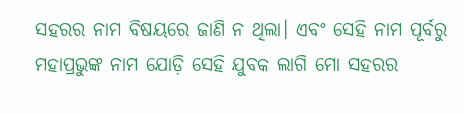ସହରର ନାମ ବିଷୟରେ ଜାଣି ନ ଥିଲା। ଏବଂ ସେହି ନାମ ପୂର୍ବରୁ ମହାପ୍ରଭୁଙ୍କ ନାମ ଯୋଡ଼ି ସେହି ଯୁବକ ଲାଗି ମୋ ସହରର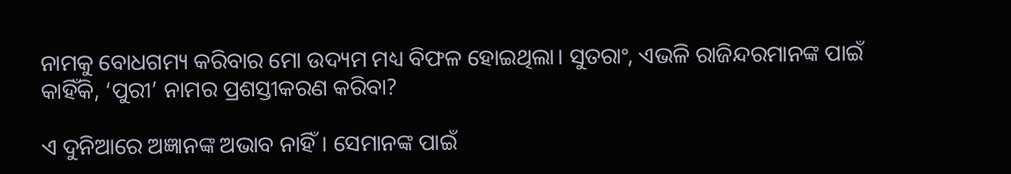ନାମକୁ ବୋଧଗମ୍ୟ କରିବାର ମୋ ଉଦ୍ୟମ ମଧ୍ୟ ବିଫଳ ହୋଇଥିଲା। ସୁତରାଂ, ଏଭଳି ରାଜିନ୍ଦରମାନଙ୍କ ପାଇଁ କାହିଁକି, ‘ପୁରୀ’ ନାମର ପ୍ରଶସ୍ତୀକରଣ କରିବା?

ଏ ଦୁନିଆରେ ଅଜ୍ଞାନଙ୍କ ଅଭାବ ନାହିଁ। ସେମାନଙ୍କ ପାଇଁ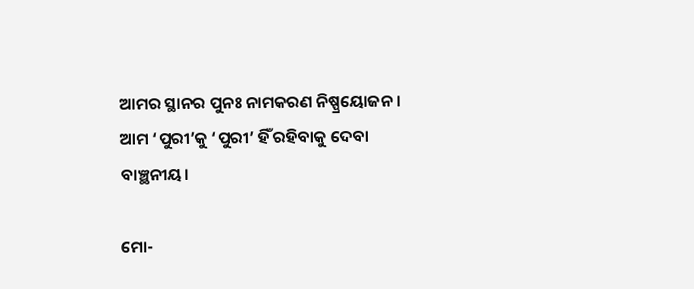ଆମର ସ୍ଥାନର ପୁନଃ ନାମକରଣ ନିଷ୍ପ୍ରୟୋଜନ। ଆମ ‘ପୁରୀ’କୁ ‘ପୁରୀ’ ହିଁ ରହିବାକୁ ଦେବା ବାଞ୍ଛନୀୟ।

ମୋ-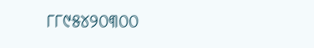୮୮୯୫୪୨୦୩୦୦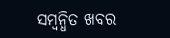ସମ୍ବନ୍ଧିତ ଖବର